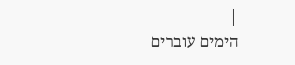|
הימים עוברים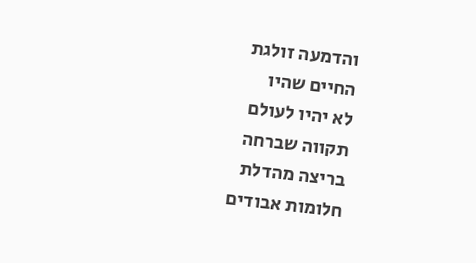והדמעה זולגת
החיים שהיו
לא יהיו לעולם
תקווה שברחה
בריצה מהדלת
חלומות אבודים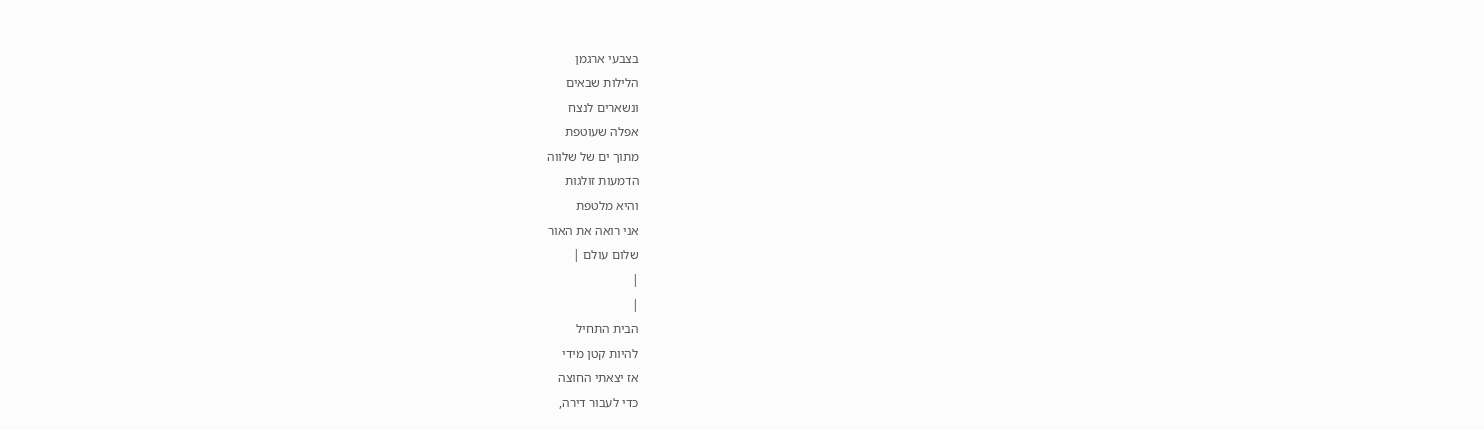בצבעי ארגמן
הלילות שבאים
ונשארים לנצח
אפלה שעוטפת
מתוך ים של שלווה
הדמעות זולגות
והיא מלטפת
אני רואה את האור
שלום עולם |
|
|
הבית התחיל
להיות קטן מידי
אז יצאתי החוצה
כדי לעבור דירה,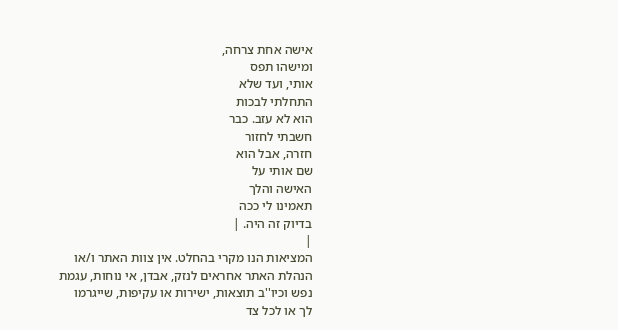אישה אחת צרחה,
ומישהו תפס
אותי, ועד שלא
התחלתי לבכות
הוא לא עזב. כבר
חשבתי לחזור
חזרה, אבל הוא
שם אותי על
האישה והלך
תאמינו לי ככה
בדיוק זה היה. |
|
המציאות הנו מקרי בהחלט. אין צוות האתר ו/או
הנהלת האתר אחראים לנזק, אבדן, אי נוחות, עגמת
נפש וכיו''ב תוצאות, ישירות או עקיפות, שייגרמו
לך או לכל צד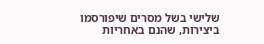שלישי בשל מסרים שיפורסמו
ביצירות, שהנם באחריות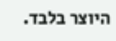היוצר בלבד.